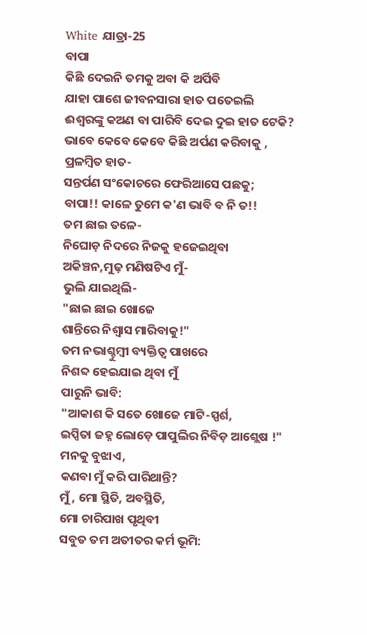White ଯାତ୍ରା-25
ବାପା
କିଛି ଦେଇନି ତମକୁ ଅବା କି ଅର୍ପିବି
ଯାହା ପାଶେ ଜୀବନସାରା ହାତ ପତେଇଲି
ଈଶ୍ୱରଙ୍କୁ କଅଣ ବା ପାରିବି ଦେଇ ଦୁଇ ହାତ ଟେକି?
ଭାବେ କେବେ କେବେ କିଛି ଅର୍ପଣ କରିବାକୁ ,
ପ୍ରଳମ୍ବିତ ହାତ-
ସନ୍ତର୍ପଣ ସଂକୋଚରେ ଫେରିଆସେ ପଛକୁ;
ବାପା!! କାଳେ ତୁମେ କ'ଣ ଭାବି ବ ନି ତ!!
ତମ ଛାଇ ତଳେ-
ନିଘୋଡ଼ ନିଦରେ ନିଜକୁ ହଜେଇଥିବା
ଅକିଞ୍ଚନ,ମୁଢ଼ ମଣିଷଟିଏ ମୁଁ-
ଭୁଲି ଯାଇଥିଲି-
"ଛାଇ ଛାଇ ଖୋଜେ
ଶାନ୍ତିରେ ନିଶ୍ୱାସ ମାରିବାକୁ!"
ତମ ନଭାଶ୍ଚୁମ୍ବୀ ବ୍ୟକ୍ତିତ୍ୱ ପାଖରେ
ନିଶବ୍ଦ ହେଇଯାଇ ଥିବା ମୁଁ
ପାରୁନି ଭାବି:
"ଆକାଶ କି ସତେ ଖୋଜେ ମାଟି-ସ୍ପର୍ଶ,
ଇପ୍ସିତା ଜହ୍ନ ଲୋଡ଼େ ପାପୁଲିର ନିବିଡ଼ ଆଶ୍ଲେଷ !"
ମନକୁ ବୁଝାଏ,
କଣବା ମୁଁ କରି ପାରିଥାନ୍ତି?
ମୁଁ, ମୋ ସ୍ଥିତି, ଅବସ୍ଥିତି,
ମୋ ଚାରିପାଖ ପୃଥିବୀ
ସବୁତ ତମ ଅତୀତର କର୍ମ ଭୂମି: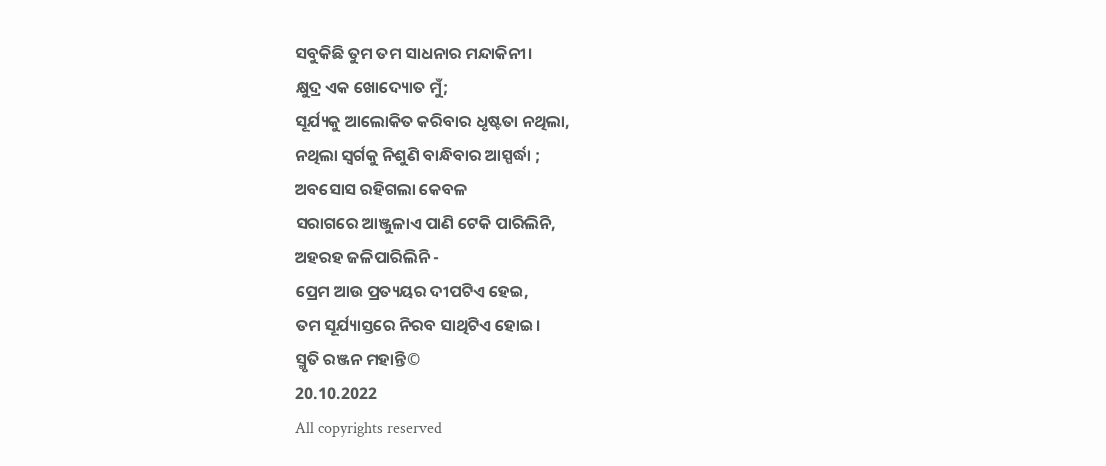ସବୁକିଛି ତୁମ ତମ ସାଧନାର ମନ୍ଦାକିନୀ।
କ୍ଷୁଦ୍ର ଏକ ଖୋଦ୍ୟୋତ ମୁଁ;
ସୂର୍ଯ୍ୟକୁ ଆଲୋକିତ କରିବାର ଧୃଷ୍ଟତା ନଥିଲା,
ନଥିଲା ସ୍ୱର୍ଗକୁ ନିଶୁଣି ବାନ୍ଧିବାର ଆସ୍ପର୍ଦ୍ଧା ;
ଅବସୋସ ରହିଗଲା କେବଳ
ସରାଗରେ ଆଞ୍ଜୁଳାଏ ପାଣି ଟେକି ପାରିଲିନି,
ଅହରହ ଜଳିପାରିଲିନି -
ପ୍ରେମ ଆଉ ପ୍ରତ୍ୟୟର ଦୀପଟିଏ ହେଇ,
ତମ ସୂର୍ଯ୍ୟାସ୍ତରେ ନିରବ ସାଥିଟିଏ ହୋଇ।
ସ୍ମୃତି ରଞ୍ଜନ ମହାନ୍ତି©
20.10.2022
All copyrights reserved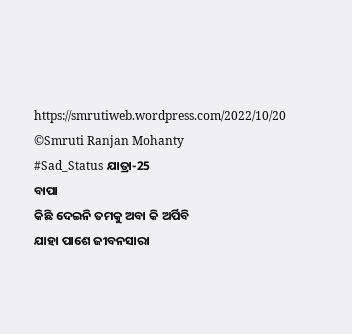https://smrutiweb.wordpress.com/2022/10/20
©Smruti Ranjan Mohanty
#Sad_Status ଯାତ୍ରା-25
ବାପା
କିଛି ଦେଇନି ତମକୁ ଅବା କି ଅର୍ପିବି
ଯାହା ପାଶେ ଜୀବନସାରା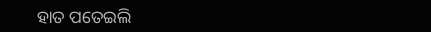ହାତ ପତେଇଲି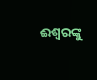ଈଶ୍ୱରଙ୍କୁ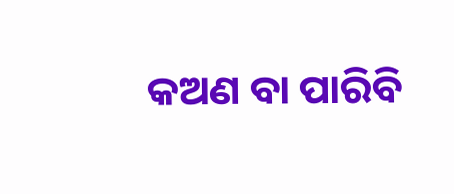କଅଣ ବା ପାରିବି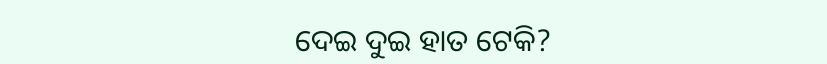ଦେଇ ଦୁଇ ହାତ ଟେକି?